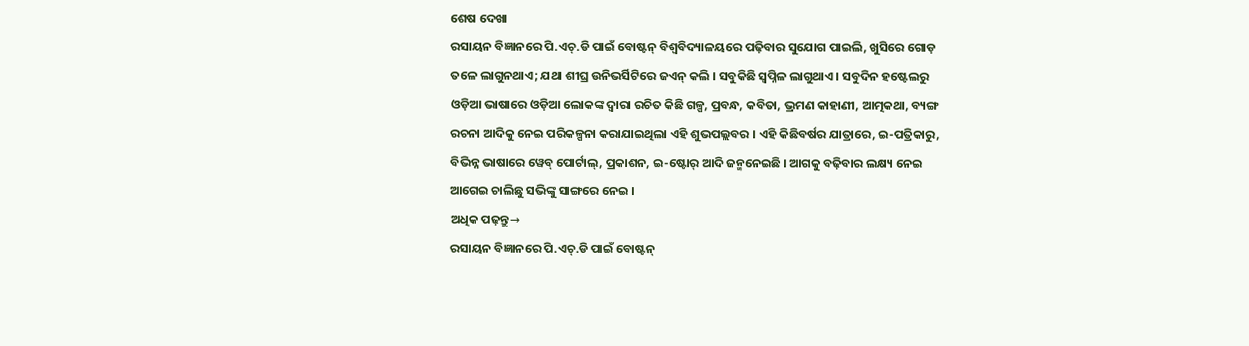ଶେଷ ଦେଖା
ରସାୟନ ବିଜ୍ଞାନରେ ପି.ଏଚ୍.ଡି ପାଇଁ ବୋଷ୍ଟନ୍ ବିଶ୍ୱବିଦ୍ୟାଳୟରେ ପଢ଼ିବାର ସୁଯୋଗ ପାଇଲି, ଖୁସିରେ ଗୋଡ଼ ତଳେ ଲାଗୁନଥାଏ; ଯଥା ଶୀଘ୍ର ଉନିଭର୍ସିଟିରେ ଜଏନ୍ କଲି । ସବୁକିଛି ସ୍ୱପ୍ନିଳ ଲାଗୁଥାଏ । ସବୁଦିନ ହଷ୍ଟେଲରୁ
ଓଡ଼ିଆ ଭାଷାରେ ଓଡ଼ିଆ ଲୋକଙ୍କ ଦ୍ୱାରା ରଚିତ କିଛି ଗଳ୍ପ, ପ୍ରବନ୍ଧ, କବିତା, ଭ୍ରମଣ କାହାଣୀ, ଆତ୍ମକଥା, ବ୍ୟଙ୍ଗ ରଚନା ଆଦିକୁ ନେଇ ପରିକଳ୍ପନା କରାଯାଇଥିଲା ଏହି ଶୁଭପଲ୍ଲବର । ଏହି କିଛିବର୍ଷର ଯାତ୍ରାରେ, ଇ-ପତ୍ରିକାରୁ, ବିଭିନ୍ନ ଭାଷାରେ ୱେବ୍ ପୋର୍ଟାଲ୍, ପ୍ରକାଶନ, ଇ-ଷ୍ଟୋର୍ ଆଦି ଜନ୍ମନେଇଛି । ଆଗକୁ ବଢ଼ିବାର ଲକ୍ଷ୍ୟ ନେଇ ଆଗେଇ ଚାଲିଛୁ ସଭିଙ୍କୁ ସାଙ୍ଗରେ ନେଇ ।
ଅଧିକ ପଢ଼ନ୍ତୁ→
ରସାୟନ ବିଜ୍ଞାନରେ ପି.ଏଚ୍.ଡି ପାଇଁ ବୋଷ୍ଟନ୍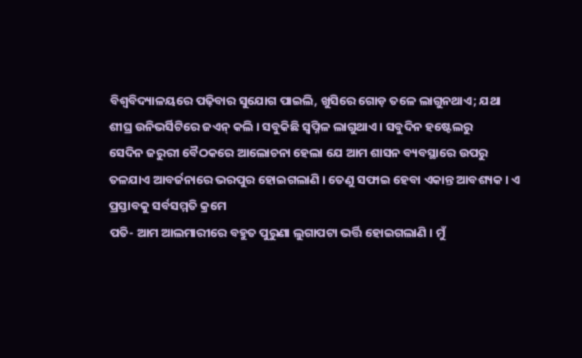ବିଶ୍ୱବିଦ୍ୟାଳୟରେ ପଢ଼ିବାର ସୁଯୋଗ ପାଇଲି, ଖୁସିରେ ଗୋଡ଼ ତଳେ ଲାଗୁନଥାଏ; ଯଥା ଶୀଘ୍ର ଉନିଭର୍ସିଟିରେ ଜଏନ୍ କଲି । ସବୁକିଛି ସ୍ୱପ୍ନିଳ ଲାଗୁଥାଏ । ସବୁଦିନ ହଷ୍ଟେଲରୁ
ସେଦିନ ଜରୁରୀ ବୈଠକରେ ଆଲୋଚନା ହେଲା ଯେ ଆମ ଶାସନ ବ୍ୟବସ୍ଥାରେ ଉପରୁ ତଳଯାଏ ଆବର୍ଜନାରେ ଭରପୁର ହୋଇଗଲାଣି । ତେଣୁ ସଫାଇ ହେବା ଏକାନ୍ତ ଆବଶ୍ୟକ । ଏ ପ୍ରସ୍ତାବକୁ ସର୍ବସମ୍ମତି କ୍ରମେ
ପତି- ଆମ ଆଲମାରୀରେ ବହୁତ ପୁରୁଣା ଲୁଗାପଟା ଭର୍ତ୍ତି ହୋଇଗଲାଣି । ମୁଁ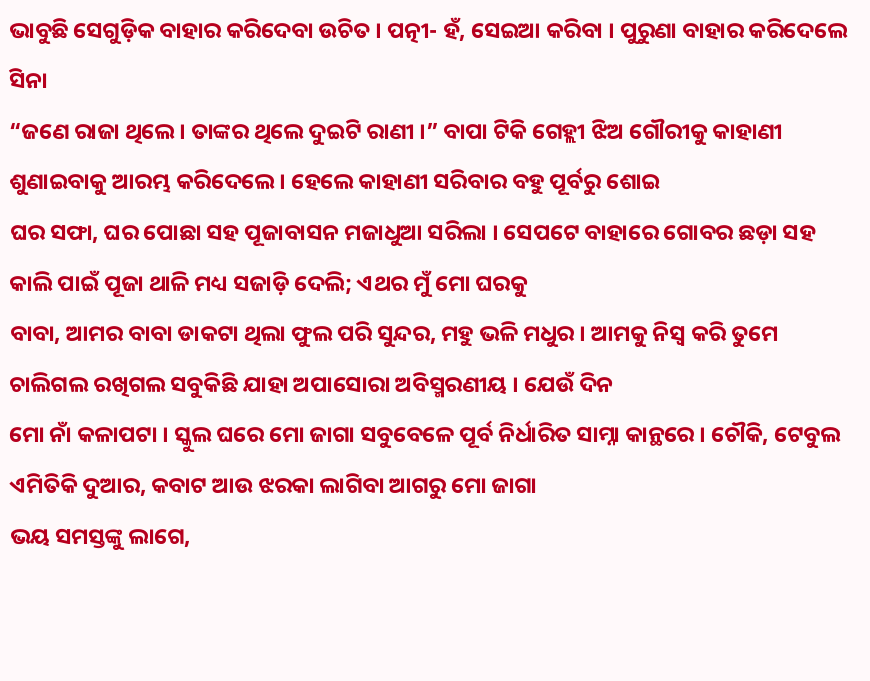ଭାବୁଛି ସେଗୁଡ଼ିକ ବାହାର କରିଦେବା ଉଚିତ । ପତ୍ନୀ- ହଁ, ସେଇଆ କରିବା । ପୁରୁଣା ବାହାର କରିଦେଲେ ସିନା
“ଜଣେ ରାଜା ଥିଲେ । ତାଙ୍କର ଥିଲେ ଦୁଇଟି ରାଣୀ ।” ବାପା ଟିକି ଗେହ୍ଲୀ ଝିଅ ଗୌରୀକୁ କାହାଣୀ ଶୁଣାଇବାକୁ ଆରମ୍ଭ କରିଦେଲେ । ହେଲେ କାହାଣୀ ସରିବାର ବହୁ ପୂର୍ବରୁ ଶୋଇ
ଘର ସଫା, ଘର ପୋଛା ସହ ପୂଜାବାସନ ମଜାଧୁଆ ସରିଲା । ସେପଟେ ବାହାରେ ଗୋବର ଛଡ଼ା ସହ କାଲି ପାଇଁ ପୂଜା ଥାଳି ମଧ୍ୟ ସଜାଡ଼ି ଦେଲି; ଏଥର ମୁଁ ମୋ ଘରକୁ
ବାବା, ଆମର ବାବା ଡାକଟା ଥିଲା ଫୁଲ ପରି ସୁନ୍ଦର, ମହୁ ଭଳି ମଧୁର । ଆମକୁ ନିସ୍ୱ କରି ତୁମେ ଚାଲିଗଲ ରଖିଗଲ ସବୁକିଛି ଯାହା ଅପାସୋରା ଅବିସ୍ମରଣୀୟ । ଯେଉଁ ଦିନ
ମୋ ନାଁ କଳାପଟା । ସ୍କୁଲ ଘରେ ମୋ ଜାଗା ସବୁବେଳେ ପୂର୍ବ ନିର୍ଧାରିତ ସାମ୍ନା କାନ୍ଥରେ । ଚୌକି, ଟେବୁଲ ଏମିତିକି ଦୁଆର, କବାଟ ଆଉ ଝରକା ଲାଗିବା ଆଗରୁ ମୋ ଜାଗା
ଭୟ ସମସ୍ତଙ୍କୁ ଲାଗେ,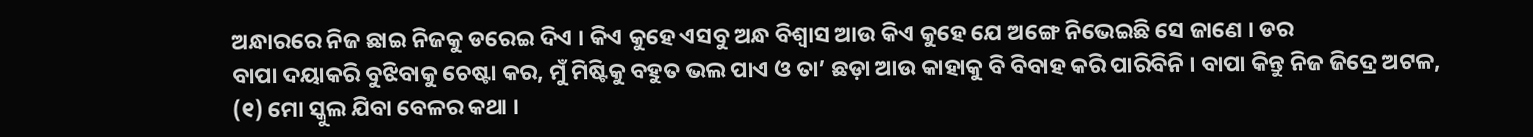ଅନ୍ଧାରରେ ନିଜ ଛାଇ ନିଜକୁ ଡରେଇ ଦିଏ । କିଏ କୁହେ ଏସବୁ ଅନ୍ଧ ବିଶ୍ୱାସ ଆଉ କିଏ କୁହେ ଯେ ଅଙ୍ଗେ ନିଭେଇଛି ସେ ଜାଣେ । ଡର
ବାପା ଦୟାକରି ବୁଝିବାକୁ ଚେଷ୍ଟା କର, ମୁଁ ମିଷ୍ଟିକୁ ବହୁତ ଭଲ ପାଏ ଓ ତା’ ଛଡ଼ା ଆଉ କାହାକୁ ବି ବିବାହ କରି ପାରିବିନି । ବାପା କିନ୍ତୁ ନିଜ ଜିଦ୍ରେ ଅଟଳ,
(୧) ମୋ ସ୍କୁଲ ଯିବା ବେଳର କଥା ।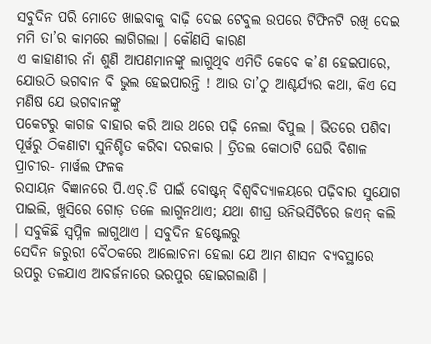ସବୁଦିନ ପରି ମୋତେ ଖାଇବାକୁ ବାଢ଼ି ଦେଇ ଟେବୁଲ ଉପରେ ଟିଫିନଟି ରଖି ଦେଇ ମମି ତା’ର କାମରେ ଲାଗିଗଲା । କୌଣସି କାରଣ
ଏ କାହାଣୀର ନାଁ ଶୁଣି ଆପଣମାନଙ୍କୁ ଲାଗୁଥିବ ଏମିତି କେବେ କ’ଣ ହେଇପାରେ, ଯୋଉଠି ଭଗବାନ ବି ଭୁଲ ହେଇପାରନ୍ତି ! ଆଉ ତା’ଠୁ ଆଶ୍ଚର୍ଯ୍ୟର କଥା, କିଏ ସେ ମଣିଷ ଯେ ଭଗବାନଙ୍କୁ
ପକେଟରୁ କାଗଜ ବାହାର କରି ଆଉ ଥରେ ପଢ଼ି ନେଲା ବିପୁଲ । ଭିତରେ ପଶିବା ପୂର୍ୱରୁ ଠିକଣାଟା ସୁନିଶ୍ଚିତ କରିବା ଦରକାର । ତ୍ରିତଲ କୋଠାଟି ଘେରି ବିଶାଳ ପ୍ରାଚୀର- ମାର୍ୱଲ ଫଳକ
ରସାୟନ ବିଜ୍ଞାନରେ ପି.ଏଚ୍.ଡି ପାଇଁ ବୋଷ୍ଟନ୍ ବିଶ୍ୱବିଦ୍ୟାଳୟରେ ପଢ଼ିବାର ସୁଯୋଗ ପାଇଲି, ଖୁସିରେ ଗୋଡ଼ ତଳେ ଲାଗୁନଥାଏ; ଯଥା ଶୀଘ୍ର ଉନିଭର୍ସିଟିରେ ଜଏନ୍ କଲି । ସବୁକିଛି ସ୍ୱପ୍ନିଳ ଲାଗୁଥାଏ । ସବୁଦିନ ହଷ୍ଟେଲରୁ
ସେଦିନ ଜରୁରୀ ବୈଠକରେ ଆଲୋଚନା ହେଲା ଯେ ଆମ ଶାସନ ବ୍ୟବସ୍ଥାରେ ଉପରୁ ତଳଯାଏ ଆବର୍ଜନାରେ ଭରପୁର ହୋଇଗଲାଣି ।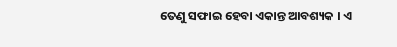ତେଣୁ ସଫାଇ ହେବା ଏକାନ୍ତ ଆବଶ୍ୟକ । ଏ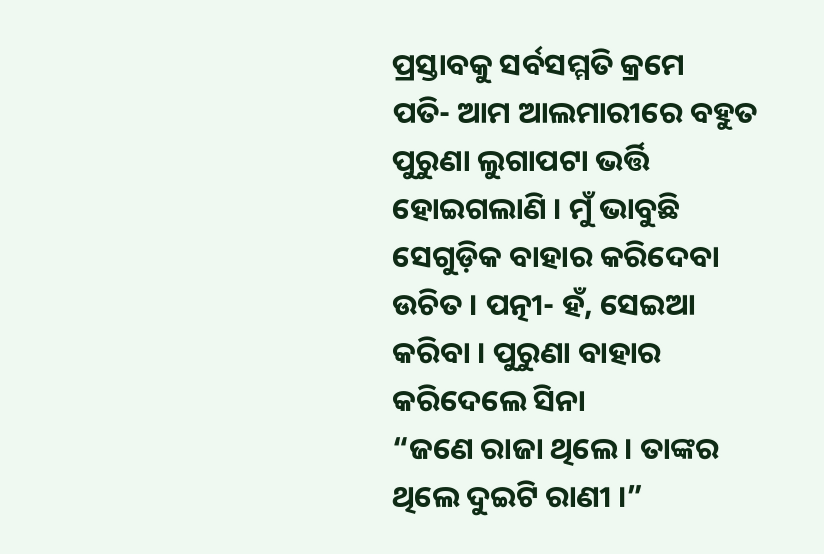ପ୍ରସ୍ତାବକୁ ସର୍ବସମ୍ମତି କ୍ରମେ
ପତି- ଆମ ଆଲମାରୀରେ ବହୁତ ପୁରୁଣା ଲୁଗାପଟା ଭର୍ତ୍ତି ହୋଇଗଲାଣି । ମୁଁ ଭାବୁଛି ସେଗୁଡ଼ିକ ବାହାର କରିଦେବା ଉଚିତ । ପତ୍ନୀ- ହଁ, ସେଇଆ କରିବା । ପୁରୁଣା ବାହାର କରିଦେଲେ ସିନା
“ଜଣେ ରାଜା ଥିଲେ । ତାଙ୍କର ଥିଲେ ଦୁଇଟି ରାଣୀ ।”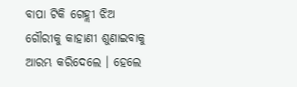ବାପା ଟିକି ଗେହ୍ଲୀ ଝିଅ ଗୌରୀକୁ କାହାଣୀ ଶୁଣାଇବାକୁ ଆରମ୍ଭ କରିଦେଲେ । ହେଲେ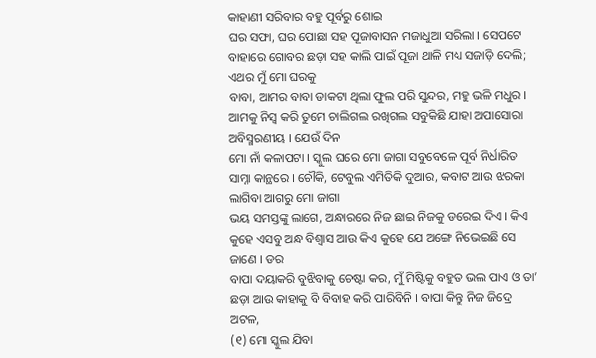କାହାଣୀ ସରିବାର ବହୁ ପୂର୍ବରୁ ଶୋଇ
ଘର ସଫା, ଘର ପୋଛା ସହ ପୂଜାବାସନ ମଜାଧୁଆ ସରିଲା । ସେପଟେ ବାହାରେ ଗୋବର ଛଡ଼ା ସହ କାଲି ପାଇଁ ପୂଜା ଥାଳି ମଧ୍ୟ ସଜାଡ଼ି ଦେଲି; ଏଥର ମୁଁ ମୋ ଘରକୁ
ବାବା, ଆମର ବାବା ଡାକଟା ଥିଲା ଫୁଲ ପରି ସୁନ୍ଦର, ମହୁ ଭଳି ମଧୁର । ଆମକୁ ନିସ୍ୱ କରି ତୁମେ ଚାଲିଗଲ ରଖିଗଲ ସବୁକିଛି ଯାହା ଅପାସୋରା ଅବିସ୍ମରଣୀୟ । ଯେଉଁ ଦିନ
ମୋ ନାଁ କଳାପଟା । ସ୍କୁଲ ଘରେ ମୋ ଜାଗା ସବୁବେଳେ ପୂର୍ବ ନିର୍ଧାରିତ ସାମ୍ନା କାନ୍ଥରେ । ଚୌକି, ଟେବୁଲ ଏମିତିକି ଦୁଆର, କବାଟ ଆଉ ଝରକା ଲାଗିବା ଆଗରୁ ମୋ ଜାଗା
ଭୟ ସମସ୍ତଙ୍କୁ ଲାଗେ, ଅନ୍ଧାରରେ ନିଜ ଛାଇ ନିଜକୁ ଡରେଇ ଦିଏ । କିଏ କୁହେ ଏସବୁ ଅନ୍ଧ ବିଶ୍ୱାସ ଆଉ କିଏ କୁହେ ଯେ ଅଙ୍ଗେ ନିଭେଇଛି ସେ ଜାଣେ । ଡର
ବାପା ଦୟାକରି ବୁଝିବାକୁ ଚେଷ୍ଟା କର, ମୁଁ ମିଷ୍ଟିକୁ ବହୁତ ଭଲ ପାଏ ଓ ତା’ ଛଡ଼ା ଆଉ କାହାକୁ ବି ବିବାହ କରି ପାରିବିନି । ବାପା କିନ୍ତୁ ନିଜ ଜିଦ୍ରେ ଅଟଳ,
(୧) ମୋ ସ୍କୁଲ ଯିବା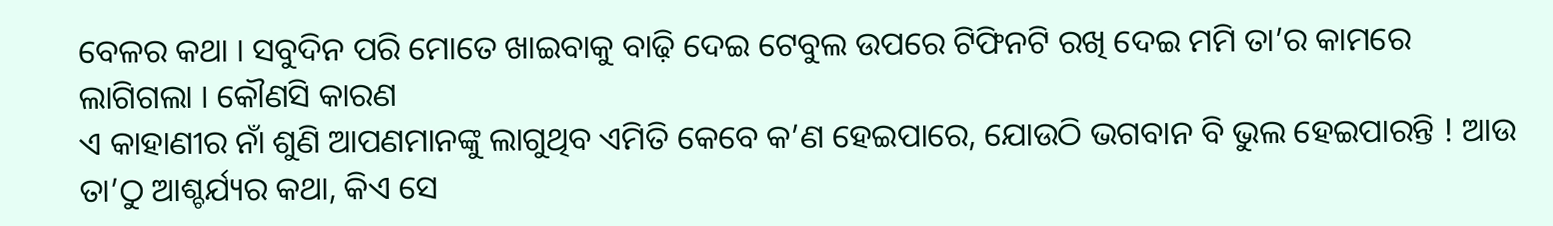ବେଳର କଥା । ସବୁଦିନ ପରି ମୋତେ ଖାଇବାକୁ ବାଢ଼ି ଦେଇ ଟେବୁଲ ଉପରେ ଟିଫିନଟି ରଖି ଦେଇ ମମି ତା’ର କାମରେ ଲାଗିଗଲା । କୌଣସି କାରଣ
ଏ କାହାଣୀର ନାଁ ଶୁଣି ଆପଣମାନଙ୍କୁ ଲାଗୁଥିବ ଏମିତି କେବେ କ’ଣ ହେଇପାରେ, ଯୋଉଠି ଭଗବାନ ବି ଭୁଲ ହେଇପାରନ୍ତି ! ଆଉ ତା’ଠୁ ଆଶ୍ଚର୍ଯ୍ୟର କଥା, କିଏ ସେ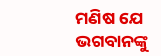ମଣିଷ ଯେ ଭଗବାନଙ୍କୁ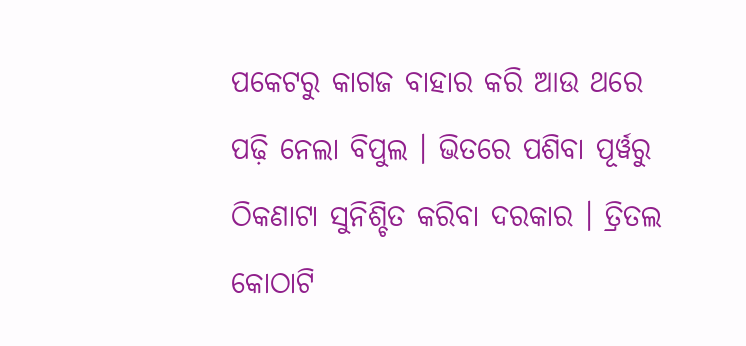ପକେଟରୁ କାଗଜ ବାହାର କରି ଆଉ ଥରେ ପଢ଼ି ନେଲା ବିପୁଲ । ଭିତରେ ପଶିବା ପୂର୍ୱରୁ ଠିକଣାଟା ସୁନିଶ୍ଚିତ କରିବା ଦରକାର । ତ୍ରିତଲ କୋଠାଟି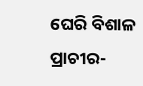ଘେରି ବିଶାଳ ପ୍ରାଚୀର-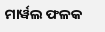ମାର୍ୱଲ ଫଳକ